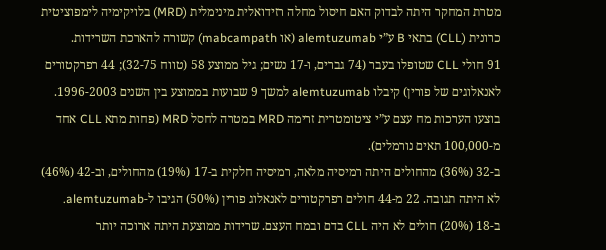מטרת המחקר היתה לבדוק האם חיסול מחלה רזידואלית מינימלית (MRD) בלויקימיה לימפוציטית כרונית (CLL) בתאי B ע”י alemtuzumab (או mabcampath) קשורה להארכת השרידות.
91 חולי CLL שטופלו בעבר (74 גברים, ו-17 נשים; גיל ממוצע 58 (טווח 32-75); 44 רפרקטורים לאנאלוגים של פורין) קיבלו alemtuzumab למשך 9 שבועות בממוצע בין השנים 1996-2003. בוצעו הערכות מח עצם ע”י ציטומטרית זרימה MRD במטרה לחסל MRD (פחות מתא CLL אחד מ-100,000 תאים נורמלים).
ב-32 (36%) מהחולים היתה רמיסיה מלאה, רמיסיה חלקית ב-17 (19%) מהחולים, וב-42 (46%) לא היתה תגובה. 22 מ-44 חולים רפרקטורים לאנאלוג פורין (50%) הגיבו ל-alemtuzumab. ב-18 (20%) חולים לא היה CLL בדם ובמח העצם. שרידות ממוצעת היתה ארוכה יותר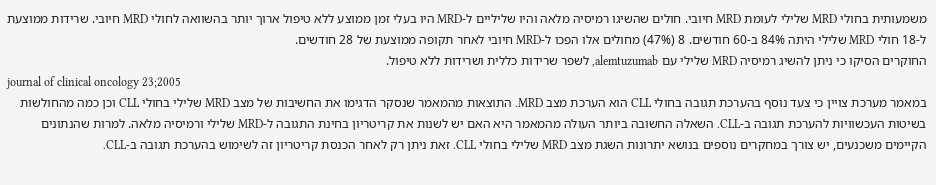משמעותית בחולי MRD שלילי לעומת MRD חיובי. חולים שהשיגו רמיסיה מלאה והיו שליליים ל-MRD היו בעלי זמן ממוצע ללא טיפול ארוך יותר בהשוואה לחולי MRD חיובי. שרידות ממוצעת ל-18 חולי MRD שלילי היתה 84% ב-60 חודשים. 8 (47%) מחולים אלו הפכו ל-MRD חיובי לאחר תקופה ממוצעת של 28 חודשים.
החוקרים הסיקו כי ניתן להשיג רמיסיה MRD שלילי עם alemtuzumab, לשפר שרידות כללית ושרידות ללא טיפול.
journal of clinical oncology 23;2005
במאמר מערכת צויין כי צעד נוסף בהערכת תגובה בחולי CLL הוא הערכת מצב MRD. התוצאות מהמאמר שנסקר הדגימו את החשיבות של מצב MRD שלילי בחולי CLL וכן כמה מהחולשות בשיטות העכשוויות להערכת תגובה ב-CLL. השאלה החשובה ביותר העולה מהמאמר היא האם יש לשנות את קריטריון בחינת התגובה ל-MRD שלילי ורמיסיה מלאה. למרות שהנתונים הקיימים משכנעים, יש צורך במחקרים נוספים בנושא יתרונות השגת מצב MRD שלילי בחולי CLL. זאת ניתן רק לאחר הכנסת קריטריון זה לשימוש בהערכת תגובה ב-CLL.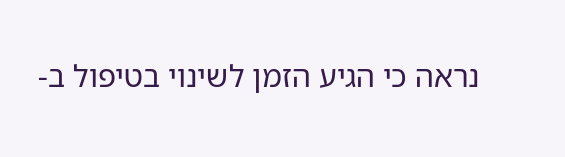נראה כי הגיע הזמן לשינוי בטיפול ב-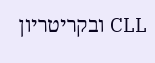CLL ובקריטריון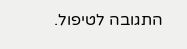התגובה לטיפול.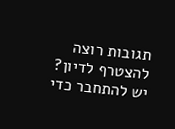תגובות רוצה להצטרף לדיון?
יש להתחבר כדי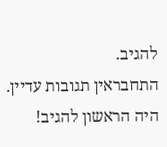להגיב.
התחבראין תגובות עדיין. היה הראשון להגיב!